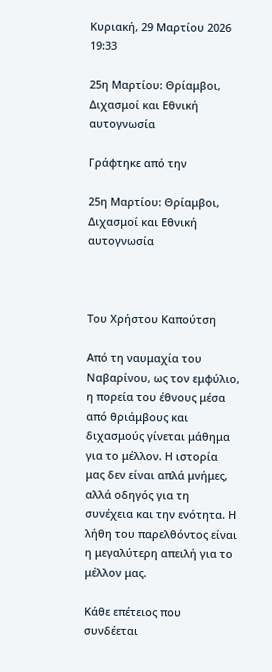Κυριακή, 29 Μαρτίου 2026 19:33

25η Μαρτίου: Θρίαμβοι, Διχασμοί και Εθνική αυτογνωσία

Γράφτηκε από την

25η Μαρτίου: Θρίαμβοι, Διχασμοί και Εθνική αυτογνωσία



Του Χρήστου Καπούτση

Από τη ναυμαχία του Ναβαρίνου, ως τον εμφύλιο, η πορεία του έθνους μέσα από θριάμβους και διχασμούς γίνεται μάθημα για το μέλλον. Η ιστορία μας δεν είναι απλά μνήμες, αλλά οδηγός για τη συνέχεια και την ενότητα. Η λήθη του παρελθόντος είναι η μεγαλύτερη απειλή για το μέλλον μας.

Κάθε επέτειος που συνδέεται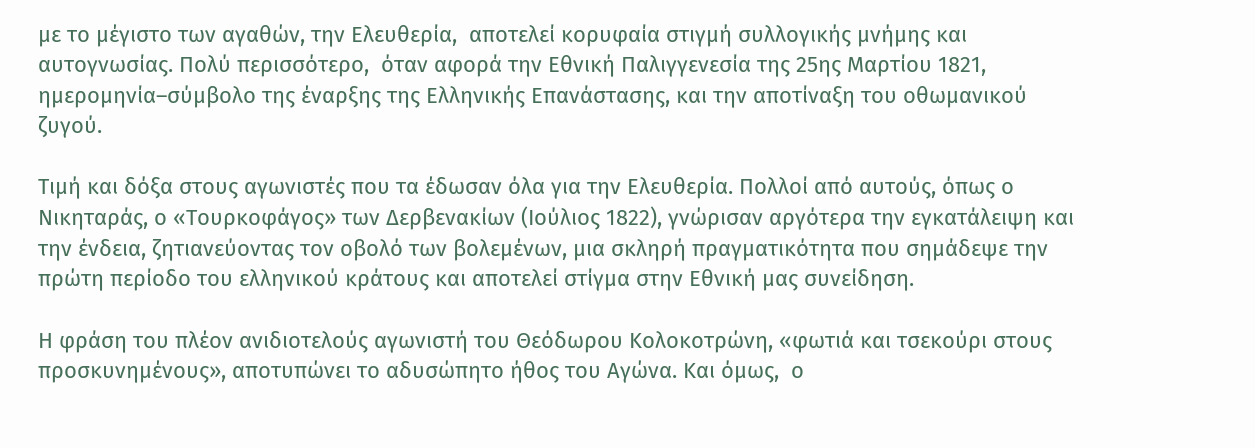με το μέγιστο των αγαθών, την Ελευθερία,  αποτελεί κορυφαία στιγμή συλλογικής μνήμης και αυτογνωσίας. Πολύ περισσότερο,  όταν αφορά την Εθνική Παλιγγενεσία της 25ης Μαρτίου 1821, ημερομηνία–σύμβολο της έναρξης της Ελληνικής Επανάστασης, και την αποτίναξη του οθωμανικού ζυγού.

Τιμή και δόξα στους αγωνιστές που τα έδωσαν όλα για την Ελευθερία. Πολλοί από αυτούς, όπως ο Νικηταράς, ο «Τουρκοφάγος» των Δερβενακίων (Ιούλιος 1822), γνώρισαν αργότερα την εγκατάλειψη και την ένδεια, ζητιανεύοντας τον οβολό των βολεμένων, μια σκληρή πραγματικότητα που σημάδεψε την πρώτη περίοδο του ελληνικού κράτους και αποτελεί στίγμα στην Εθνική μας συνείδηση.

Η φράση του πλέον ανιδιοτελούς αγωνιστή του Θεόδωρου Κολοκοτρώνη, «φωτιά και τσεκούρι στους προσκυνημένους», αποτυπώνει το αδυσώπητο ήθος του Αγώνα. Και όμως,  ο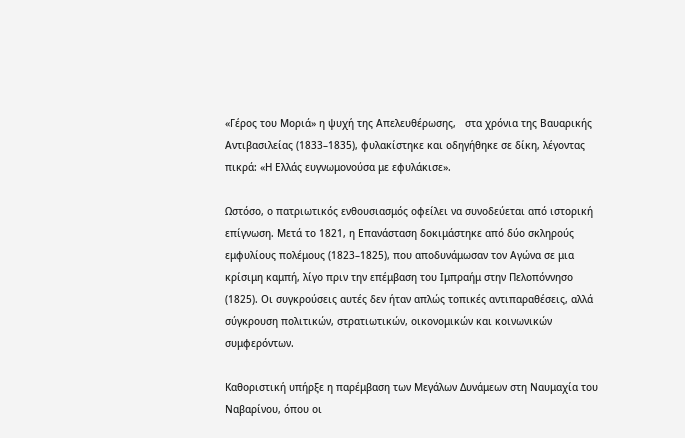«Γέρος του Μοριά» η ψυχή της Απελευθέρωσης,   στα χρόνια της Βαυαρικής Αντιβασιλείας (1833–1835), φυλακίστηκε και οδηγήθηκε σε δίκη, λέγοντας πικρά: «Η Ελλάς ευγνωμονούσα με εφυλάκισε».

Ωστόσο, ο πατριωτικός ενθουσιασμός οφείλει να συνοδεύεται από ιστορική επίγνωση. Μετά το 1821, η Επανάσταση δοκιμάστηκε από δύο σκληρούς εμφυλίους πολέμους (1823–1825), που αποδυνάμωσαν τον Αγώνα σε μια κρίσιμη καμπή, λίγο πριν την επέμβαση του Ιμπραήμ στην Πελοπόννησο (1825). Οι συγκρούσεις αυτές δεν ήταν απλώς τοπικές αντιπαραθέσεις, αλλά σύγκρουση πολιτικών, στρατιωτικών, οικονομικών και κοινωνικών συμφερόντων.

Καθοριστική υπήρξε η παρέμβαση των Μεγάλων Δυνάμεων στη Ναυμαχία του Ναβαρίνου, όπου οι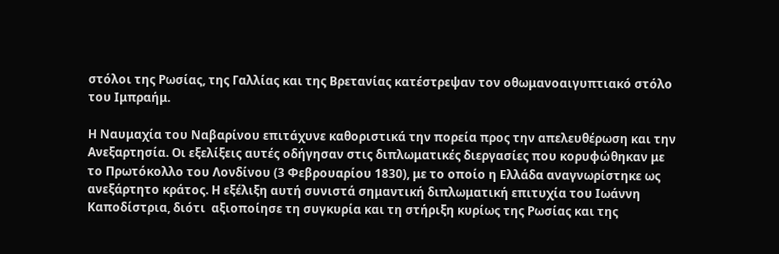στόλοι της Ρωσίας, της Γαλλίας και της Βρετανίας κατέστρεψαν τον οθωμανοαιγυπτιακό στόλο του Ιμπραήμ.

Η Ναυμαχία του Ναβαρίνου επιτάχυνε καθοριστικά την πορεία προς την απελευθέρωση και την Ανεξαρτησία. Οι εξελίξεις αυτές οδήγησαν στις διπλωματικές διεργασίες που κορυφώθηκαν με το Πρωτόκολλο του Λονδίνου (3 Φεβρουαρίου 1830), με το οποίο η Ελλάδα αναγνωρίστηκε ως ανεξάρτητο κράτος. Η εξέλιξη αυτή συνιστά σημαντική διπλωματική επιτυχία του Ιωάννη Καποδίστρια, διότι  αξιοποίησε τη συγκυρία και τη στήριξη κυρίως της Ρωσίας και της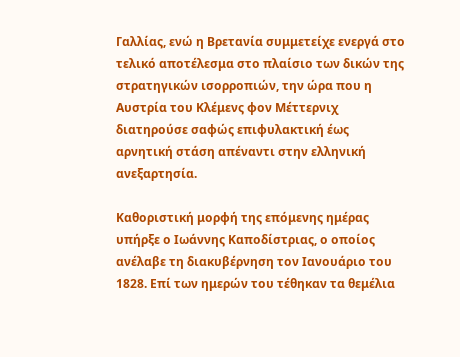Γαλλίας, ενώ η Βρετανία συμμετείχε ενεργά στο τελικό αποτέλεσμα στο πλαίσιο των δικών της στρατηγικών ισορροπιών, την ώρα που η Αυστρία του Κλέμενς φον Μέττερνιχ διατηρούσε σαφώς επιφυλακτική έως αρνητική στάση απέναντι στην ελληνική ανεξαρτησία.

Καθοριστική μορφή της επόμενης ημέρας υπήρξε ο Ιωάννης Καποδίστριας, ο οποίος ανέλαβε τη διακυβέρνηση τον Ιανουάριο του 1828. Επί των ημερών του τέθηκαν τα θεμέλια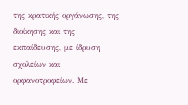της κρατικής οργάνωσης, της διοίκησης και της εκπαίδευσης, με ίδρυση σχολείων και ορφανοτροφείων. Με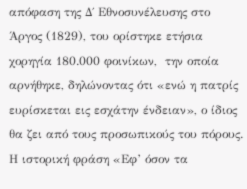απόφαση της Δ΄ Εθνοσυνέλευσης στο Άργος (1829), του ορίστηκε ετήσια χορηγία 180.000 φοινίκων,  την οποία αρνήθηκε, δηλώνοντας ότι «ενώ η πατρίς ευρίσκεται εις εσχάτην ένδειαν», ο ίδιος θα ζει από τους προσωπικούς του πόρους.  Η ιστορική φράση «Εφ’ όσον τα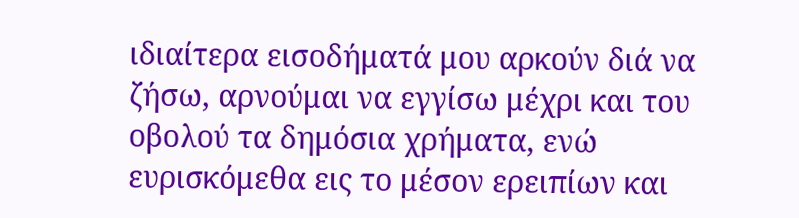ιδιαίτερα εισοδήματά μου αρκούν διά να ζήσω, αρνούμαι να εγγίσω μέχρι και του οβολού τα δημόσια χρήματα, ενώ ευρισκόμεθα εις το μέσον ερειπίων και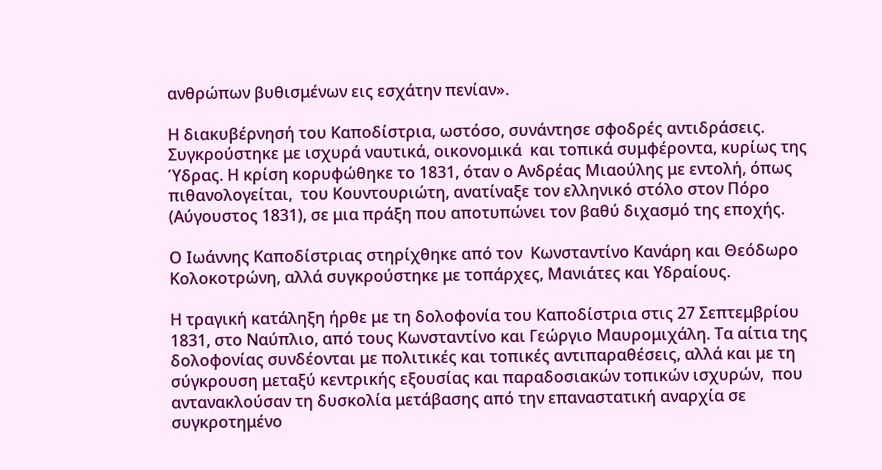ανθρώπων βυθισμένων εις εσχάτην πενίαν».

Η διακυβέρνησή του Καποδίστρια, ωστόσο, συνάντησε σφοδρές αντιδράσεις. Συγκρούστηκε με ισχυρά ναυτικά, οικονομικά  και τοπικά συμφέροντα, κυρίως της Ύδρας. Η κρίση κορυφώθηκε το 1831, όταν ο Ανδρέας Μιαούλης με εντολή, όπως πιθανολογείται,  του Κουντουριώτη, ανατίναξε τον ελληνικό στόλο στον Πόρο (Αύγουστος 1831), σε μια πράξη που αποτυπώνει τον βαθύ διχασμό της εποχής.

Ο Ιωάννης Καποδίστριας στηρίχθηκε από τον  Κωνσταντίνο Κανάρη και Θεόδωρο Κολοκοτρώνη, αλλά συγκρούστηκε με τοπάρχες, Μανιάτες και Υδραίους.

Η τραγική κατάληξη ήρθε με τη δολοφονία του Καποδίστρια στις 27 Σεπτεμβρίου 1831, στο Ναύπλιο, από τους Κωνσταντίνο και Γεώργιο Μαυρομιχάλη. Τα αίτια της δολοφονίας συνδέονται με πολιτικές και τοπικές αντιπαραθέσεις, αλλά και με τη σύγκρουση μεταξύ κεντρικής εξουσίας και παραδοσιακών τοπικών ισχυρών,  που αντανακλούσαν τη δυσκολία μετάβασης από την επαναστατική αναρχία σε συγκροτημένο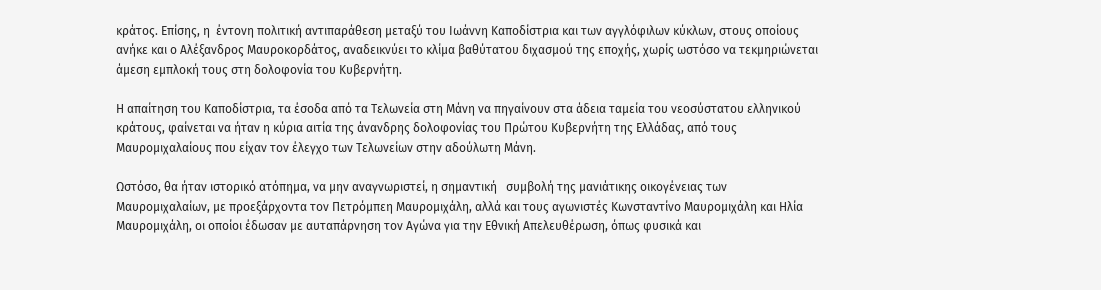κράτος. Επίσης, η  έντονη πολιτική αντιπαράθεση μεταξύ του Ιωάννη Καποδίστρια και των αγγλόφιλων κύκλων, στους οποίους ανήκε και ο Αλέξανδρος Μαυροκορδάτος, αναδεικνύει το κλίμα βαθύτατου διχασμού της εποχής, χωρίς ωστόσο να τεκμηριώνεται άμεση εμπλοκή τους στη δολοφονία του Κυβερνήτη.

Η απαίτηση του Καποδίστρια, τα έσοδα από τα Τελωνεία στη Μάνη να πηγαίνουν στα άδεια ταμεία του νεοσύστατου ελληνικού κράτους, φαίνεται να ήταν η κύρια αιτία της άνανδρης δολοφονίας του Πρώτου Κυβερνήτη της Ελλάδας, από τους Μαυρομιχαλαίους που είχαν τον έλεγχο των Τελωνείων στην αδούλωτη Μάνη.

Ωστόσο, θα ήταν ιστορικό ατόπημα, να μην αναγνωριστεί, η σημαντική   συμβολή της μανιάτικης οικογένειας των Μαυρομιχαλαίων, με προεξάρχοντα τον Πετρόμπεη Μαυρομιχάλη, αλλά και τους αγωνιστές Κωνσταντίνο Μαυρομιχάλη και Ηλία Μαυρομιχάλη, οι οποίοι έδωσαν με αυταπάρνηση τον Αγώνα για την Εθνική Απελευθέρωση, όπως φυσικά και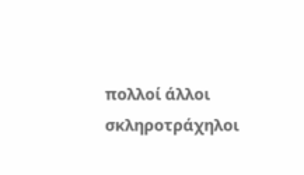πολλοί άλλοι σκληροτράχηλοι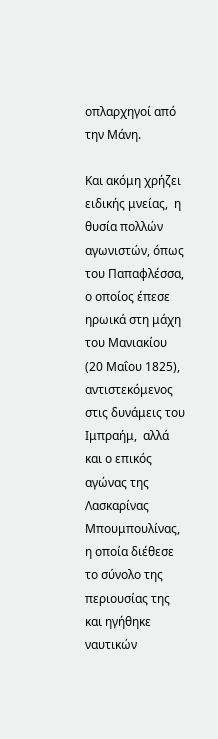οπλαρχηγοί από την Μάνη.

Και ακόμη χρήζει ειδικής μνείας,  η θυσία πολλών αγωνιστών, όπως  του Παπαφλέσσα, ο οποίος έπεσε ηρωικά στη μάχη του Μανιακίου (20 Μαΐου 1825), αντιστεκόμενος στις δυνάμεις του Ιμπραήμ,  αλλά και ο επικός αγώνας της Λασκαρίνας Μπουμπουλίνας, η οποία διέθεσε το σύνολο της  περιουσίας της και ηγήθηκε ναυτικών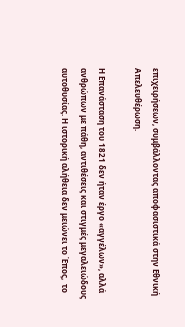επιχειρήσεων, συμβάλλοντας αποφασιστικά στην Εθνική Απελευθέρωση.

Η Επανάσταση του 1821 δεν ήταν έργο «αγγέλων», αλλά ανθρώπων με πάθη, αντιθέσεις και στιγμές μεγαλειώδους αυτοθυσίας. Η ιστορική αλήθεια δεν μειώνει το Έπος,  το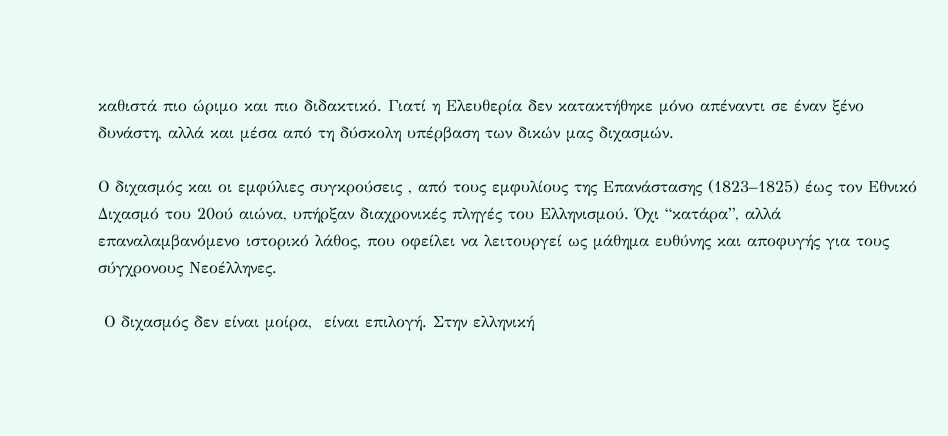καθιστά πιο ώριμο και πιο διδακτικό. Γιατί η Ελευθερία δεν κατακτήθηκε μόνο απέναντι σε έναν ξένο δυνάστη, αλλά και μέσα από τη δύσκολη υπέρβαση των δικών μας διχασμών.

Ο διχασμός και οι εμφύλιες συγκρούσεις , από τους εμφυλίους της Επανάστασης (1823–1825) έως τον Εθνικό Διχασμό του 20ού αιώνα, υπήρξαν διαχρονικές πληγές του Ελληνισμού. Όχι “κατάρα”, αλλά επαναλαμβανόμενο ιστορικό λάθος, που οφείλει να λειτουργεί ως μάθημα ευθύνης και αποφυγής για τους σύγχρονους Νεοέλληνες.

 Ο διχασμός δεν είναι μοίρα,  είναι επιλογή. Στην ελληνική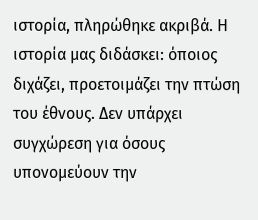ιστορία, πληρώθηκε ακριβά. Η ιστορία μας διδάσκει: όποιος διχάζει, προετοιμάζει την πτώση του έθνους. Δεν υπάρχει συγχώρεση για όσους υπονομεύουν την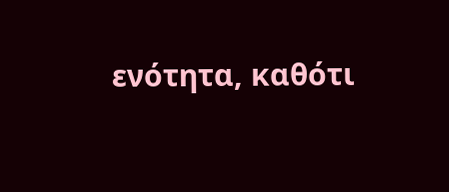ενότητα, καθότι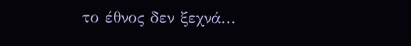το έθνος δεν ξεχνά...